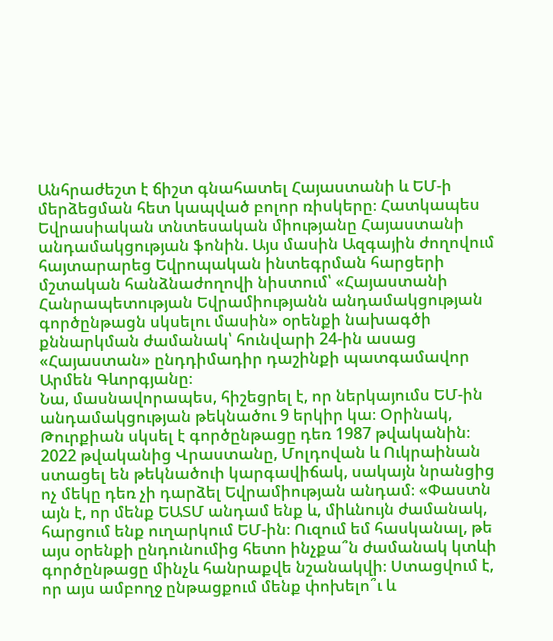Անհրաժեշտ է ճիշտ գնահատել Հայաստանի և ԵՄ-ի մերձեցման հետ կապված բոլոր ռիսկերը։ Հատկապես Եվրասիական տնտեսական միությանը Հայաստանի անդամակցության ֆոնին. Այս մասին Ազգային ժողովում հայտարարեց Եվրոպական ինտեգրման հարցերի մշտական հանձնաժողովի նիստում՝ «Հայաստանի Հանրապետության Եվրամիությանն անդամակցության գործընթացն սկսելու մասին» օրենքի նախագծի քննարկման ժամանակ՝ հունվարի 24-ին ասաց «Հայաստան» ընդդիմադիր դաշինքի պատգամավոր Արմեն Գևորգյանը։
Նա, մասնավորապես, հիշեցրել է, որ ներկայումս ԵՄ-ին անդամակցության թեկնածու 9 երկիր կա։ Օրինակ, Թուրքիան սկսել է գործընթացը դեռ 1987 թվականին։ 2022 թվականից Վրաստանը, Մոլդովան և Ուկրաինան ստացել են թեկնածուի կարգավիճակ, սակայն նրանցից ոչ մեկը դեռ չի դարձել Եվրամիության անդամ։ «Փաստն այն է, որ մենք ԵԱՏՄ անդամ ենք և, միևնույն ժամանակ, հարցում ենք ուղարկում ԵՄ-ին։ Ուզում եմ հասկանալ, թե այս օրենքի ընդունումից հետո ինչքա՞ն ժամանակ կտևի գործընթացը մինչև հանրաքվե նշանակվի։ Ստացվում է, որ այս ամբողջ ընթացքում մենք փոխելո՞ւ և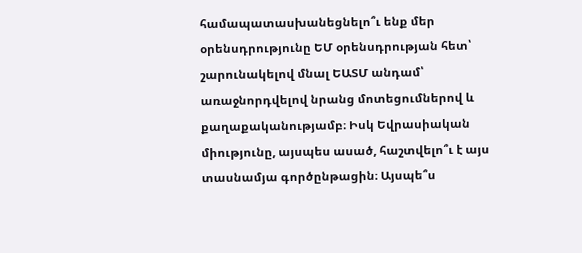համապատասխանեցնելո՞ւ ենք մեր օրենսդրությունը ԵՄ օրենսդրության հետ՝ շարունակելով մնալ ԵԱՏՄ անդամ՝ առաջնորդվելով նրանց մոտեցումներով և քաղաքականությամբ։ Իսկ Եվրասիական միությունը, այսպես ասած, հաշտվելո՞ւ է այս տասնամյա գործընթացին։ Այսպե՞ս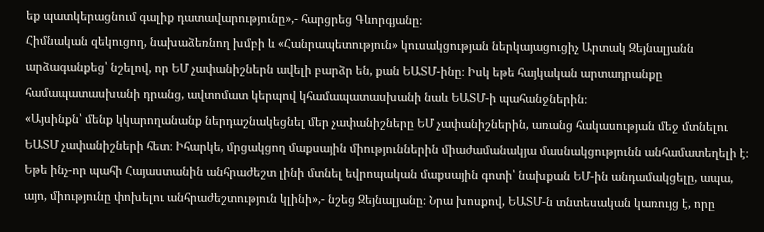եք պատկերացնում գալիք դատավարությունը»,- հարցրեց Գևորգյանը։
Հիմնական զեկուցող, նախաձեռնող խմբի և «Հանրապետություն» կուսակցության ներկայացուցիչ Արտակ Զեյնալյանն արձագանքեց՝ նշելով, որ ԵՄ չափանիշներն ավելի բարձր են, քան ԵԱՏՄ-ինը։ Իսկ եթե հայկական արտադրանքը համապատասխանի դրանց, ավտոմատ կերպով կհամապատասխանի նաև ԵԱՏՄ-ի պահանջներին։
«Այսինքն՝ մենք կկարողանանք ներդաշնակեցնել մեր չափանիշները ԵՄ չափանիշներին, առանց հակասության մեջ մտնելու ԵԱՏՄ չափանիշների հետ։ Իհարկե, մրցակցող մաքսային միություններին միաժամանակյա մասնակցությունն անհամատեղելի է։ Եթե ինչ-որ պահի Հայաստանին անհրաժեշտ լինի մտնել եվրոպական մաքսային գոտի՝ նախքան ԵՄ-ին անդամակցելը, ապա, այո, միությունը փոխելու անհրաժեշտություն կլինի»,- նշեց Զեյնալյանը։ Նրա խոսքով, ԵԱՏՄ-ն տնտեսական կառույց է, որը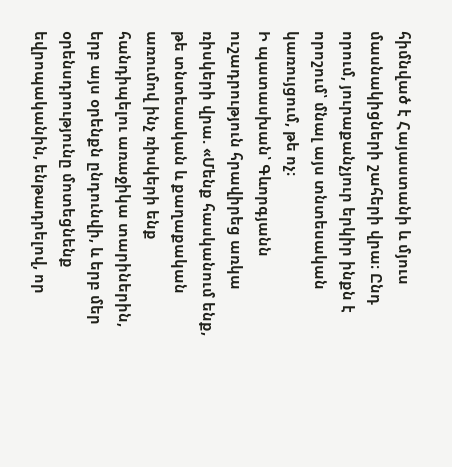հիմնված է Հայաստանի և մյուս մասնակիցների շահերի վրա։ Ընդ որում, յուրաքանչյուր երկիր ինքն է որոշում՝ մնալ այս տնտեսական կառույցում, թե ոչ։
Ի պատասխան՝ Գևորգյանն ուշադրություն հրավիրեց առկա ռիսկերի վրա. «Մենք հասկանում ենք, թե տնտեսական և քաղաքական առումով ինչ ռիսկերի ենք հանդիպելու առաջիկա տարիներին, երբ այս օրենքն ընդունվի, և երբ մեր օրենսդրությունը մոտեցնենք եվրոպականին, ենթադրելով, որ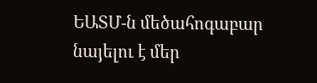ԵԱՏՄ-ն մեծահոգաբար նայելու է մեր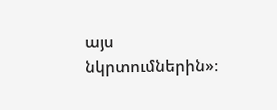այս նկրտումներին»։